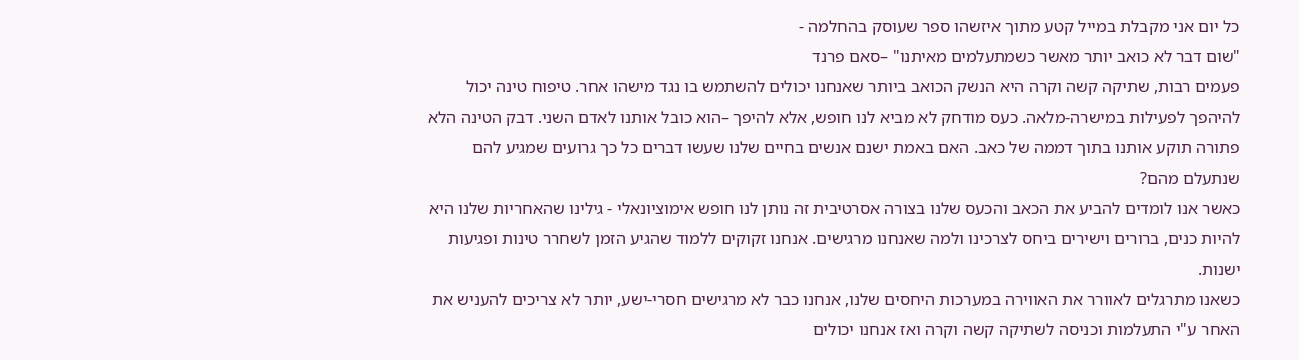כל יום אני מקבלת במייל קטע מתוך איזשהו ספר שעוסק בהחלמה -
"שום דבר לא כואב יותר מאשר כשמתעלמים מאיתנו" –סאם פרנד
פעמים רבות, שתיקה קשה וקרה היא הנשק הכואב ביותר שאנחנו יכולים להשתמש בו נגד מישהו אחר. טיפוח טינה יכול להיהפך לפעילות במישרה-מלאה. כעס מודחק לא מביא לנו חופש, אלא להיפך –הוא כובל אותנו לאדם השני. דבק הטינה הלא פתורה תוקע אותנו בתוך דממה של כאב. האם באמת ישנם אנשים בחיים שלנו שעשו דברים כל כך גרועים שמגיע להם שנתעלם מהם?
כאשר אנו לומדים להביע את הכאב והכעס שלנו בצורה אסרטיבית זה נותן לנו חופש אימוציונאלי - גילינו שהאחריות שלנו היא להיות כנים, ברורים וישירים ביחס לצרכינו ולמה שאנחנו מרגישים. אנחנו זקוקים ללמוד שהגיע הזמן לשחרר טינות ופגיעות ישנות.
כשאנו מתרגלים לאוורר את האווירה במערכות היחסים שלנו, אנחנו כבר לא מרגישים חסרי-ישע, יותר לא צריכים להעניש את האחר ע"י התעלמות וכניסה לשתיקה קשה וקרה ואז אנחנו יכולים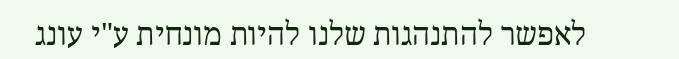לאפשר להתנהגות שלנו להיות מונחית ע"י עונג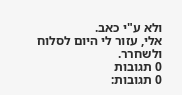ולא ע"י כאב.
אלי, עזור לי היום לסלוח ולשחרר.
0 תגובות
0 תגובות: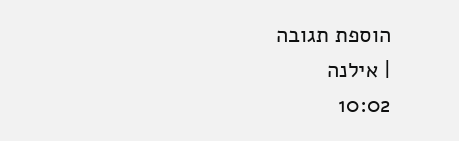הוספת תגובה
| אילנה
10:02